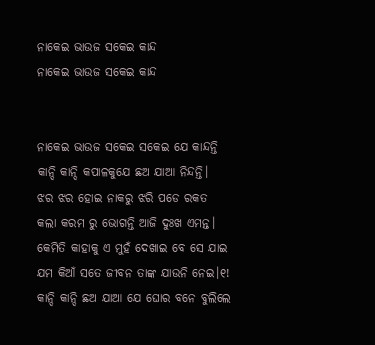ନାକେଇ ଭାଉଜ ସକେଇ କାନ୍ଦ
ନାକେଇ ଭାଉଜ ସକେଇ କାନ୍ଦ


ନାକେଇ ଭାଉଜ ସକେଇ ସକେଇ ଯେ କାନ୍ଦନ୍ତି
କାନ୍ଦି କାନ୍ଦି କପାଳକୁଯେ ଛଅ ଯାଆ ନିନ୍ଦନ୍ତି।
ଝର ଝର ହୋଇ ନାକରୁ ଝରି ପଡେ ରକତ
କଲା କରମ ରୁ ଭୋଗନ୍ତି ଆଜି ଦୁଃଖ ଏମନ୍ତ।
କେମିତି କାହାକୁ ଏ ମୁହଁ ଦେଖାଇ ବେ ସେ ଯାଇ
ଯମ କିଆଁ ସତେ ଜୀବନ ତାଙ୍କ ଯାଉନି ନେଇ।୧!
କାନ୍ଦି କାନ୍ଦି ଛଅ ଯାଆ ଯେ ଘୋର ବନେ ବୁଲିଲେ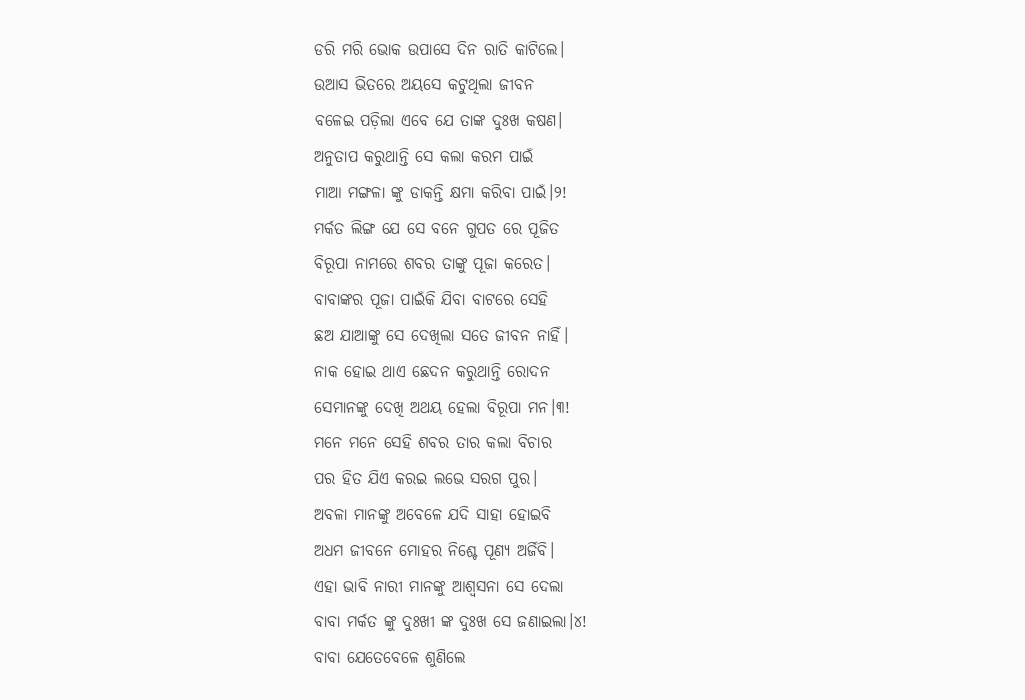ଡରି ମରି ଭୋକ ଉପାସେ ଦିନ ରାତି କାଟିଲେ।
ଉଆସ ଭିତରେ ଅୟସେ କଟୁଥିଲା ଜୀବନ
ବଳେଇ ପଡ଼ିଲା ଏବେ ଯେ ତାଙ୍କ ଦୁଃଖ କଷଣ।
ଅନୁତାପ କରୁଥାନ୍ତି ସେ କଲା କରମ ପାଇଁ
ମାଆ ମଙ୍ଗଳା ଙ୍କୁ ଡାକନ୍ତି କ୍ଷମା କରିବା ପାଇଁ।୨!
ମର୍କତ ଲିଙ୍ଗ ଯେ ସେ ବନେ ଗୁପତ ରେ ପୂଜିତ
ବିରୂପା ନାମରେ ଶବର ତାଙ୍କୁ ପୂଜା କରେତ।
ବାବାଙ୍କର ପୂଜା ପାଇଁକି ଯିବା ବାଟରେ ସେହି
ଛଅ ଯାଆଙ୍କୁ ସେ ଦେଖିଲା ସତେ ଜୀବନ ନାହିଁ।
ନାକ ହୋଇ ଥାଏ ଛେଦନ କରୁଥାନ୍ତି ରୋଦନ
ସେମାନଙ୍କୁ ଦେଖି ଅଥୟ ହେଲା ବିରୂପା ମନ।୩!
ମନେ ମନେ ସେହି ଶବର ତାର କଲା ବିଚାର
ପର ହିତ ଯିଏ କରଇ ଲଭେ ସରଗ ପୁର।
ଅବଳା ମାନଙ୍କୁ ଅବେଳେ ଯଦି ସାହା ହୋଇବି
ଅଧମ ଜୀବନେ ମୋହର ନିଶ୍ଚେ ପୂଣ୍ୟ ଅର୍ଜିବି।
ଏହା ଭାବି ନାରୀ ମାନଙ୍କୁ ଆଶ୍ଵସନା ସେ ଦେଲା
ବାବା ମର୍କତ ଙ୍କୁ ଦୁଃଖୀ ଙ୍କ ଦୁଃଖ ସେ ଜଣାଇଲା।୪!
ବାବା ଯେତେବେଳେ ଶୁଣିଲେ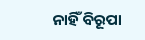ନାହିଁ ବିରୂପା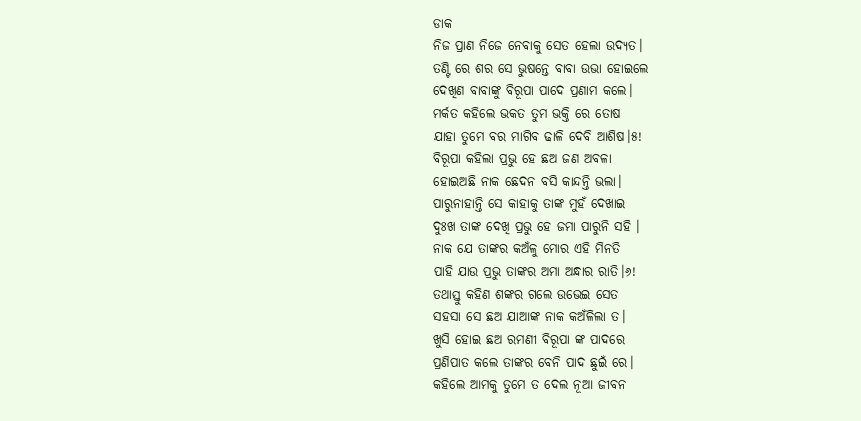ଡାକ
ନିଜ ପ୍ରାଣ ନିଜେ ନେବାକୁ ସେତ ହେଲା ଉଦ୍ୟତ।
ତଣ୍ଟି ରେ ଶର ସେ ଭୁଷନ୍ତେ ବାବା ଉଭା ହୋଇଲେ
ଦେଖିଣ ବାବାଙ୍କୁ ବିରୂପା ପାଦେ ପ୍ରଣାମ କଲେ।
ମର୍କତ କହିଲେ ଭକତ ତୁମ ଭକ୍ତି ରେ ତୋଷ
ଯାହା ତୁମେ ବର ମାଗିବ ଢାଳି ଦେବି ଆଶିଷ।୫!
ବିରୂପା କହିଲା ପ୍ରଭୁ ହେ ଛଅ ଜଣ ଅବଳା
ହୋଇଅଛି ନାକ ଛେଦନ ବସି କାନ୍ଦନ୍ତି ଭଲା।
ପାରୁନାହାନ୍ତି ସେ କାହାକୁ ତାଙ୍କ ମୁହଁ ଦେଖାଇ
ଦୁଃଖ ତାଙ୍କ ଦେଖି ପ୍ରଭୁ ହେ ଜମା ପାରୁନି ସହି ।
ନାକ ଯେ ତାଙ୍କର କଅଁଳୁ ମୋର ଏହି ମିନତି
ପାହି ଯାଉ ପ୍ରଭୁ ତାଙ୍କର ଅମା ଅନ୍ଧାର ରାତି।୬!
ତଥାସ୍ତୁ କହିଣ ଶଙ୍କର ଗଲେ ଉଭେଇ ସେତ
ସହସା ସେ ଛଅ ଯାଆଙ୍କ ନାକ କଅଁଳିଲା ତ।
ଖୁସି ହୋଇ ଛଅ ରମଣୀ ବିରୂପା ଙ୍କ ପାଦରେ
ପ୍ରଣିପାତ କଲେ ତାଙ୍କର ବେନି ପାଦ ଛୁଇଁ ରେ।
କହିଲେ ଆମକୁ ତୁମେ ତ ଦେଲ ନୂଆ ଜୀବନ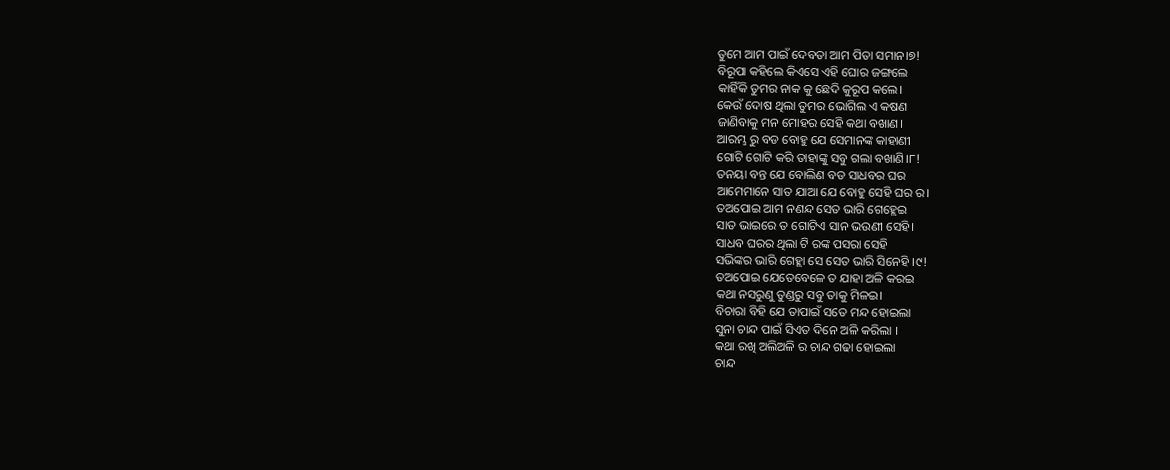ତୁମେ ଆମ ପାଇଁ ଦେବତା ଆମ ପିତା ସମାନ।୭!
ବିରୂପା କହିଲେ କିଏସେ ଏହି ଘୋର ଜଙ୍ଗଲେ
କାହିଁକି ତୁମର ନାକ କୁ ଛେଦି କୁରୂପ କଲେ।
କେଉଁ ଦୋଷ ଥିଲା ତୁମର ଭୋଗିଲ ଏ କଷଣ
ଜାଣିବାକୁ ମନ ମୋହର ସେହି କଥା ବଖାଣ।
ଆରମ୍ଭ ରୁ ବଡ ବୋହୁ ଯେ ସେମାନଙ୍କ କାହାଣୀ
ଗୋଟି ଗୋଟି କରି ତାହାଙ୍କୁ ସବୁ ଗଲା ବଖାଣି।୮!
ତନୟା ବନ୍ତ ଯେ ବୋଲିଣ ବଡ ସାଧବର ଘର
ଆମେମାନେ ସାତ ଯାଆ ଯେ ବୋହୁ ସେହି ଘର ର।
ତଅପୋଇ ଆମ ନଣନ୍ଦ ସେତ ଭାରି ଗେହ୍ଲେଇ
ସାତ ଭାଇରେ ତ ଗୋଟିଏ ସାନ ଭଉଣୀ ସେହି।
ସାଧବ ଘରର ଥିଲା ଟି ରଙ୍କ ପସରା ସେହି
ସଭିଙ୍କର ଭାରି ଗେହ୍ଲା ସେ ସେତ ଭାରି ସିନେହି ।୯!
ତଅପୋଇ ଯେତେବେଳେ ତ ଯାହା ଅଳି କରଇ
କଥା ନସରୁଣୁ ତୁଣ୍ଡରୁ ସବୁ ତାକୁ ମିଳଇ।
ବିଚାରା ବିହି ଯେ ତାପାଇଁ ସତେ ମନ୍ଦ ହୋଇଲା
ସୁନା ଚାନ୍ଦ ପାଇଁ ସିଏତ ଦିନେ ଅଳି କରିଲା ।
କଥା ରଖି ଅଲିଅଳି ର ଚାନ୍ଦ ଗଢା ହୋଇଲା
ଚାନ୍ଦ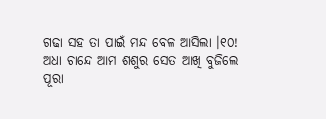ଗଢା ସହ ତା ପାଇଁ ମନ୍ଦ ବେଳ ଆସିଲା ।୧୦!
ଅଧା ଚାନ୍ଦେ ଆମ ଶଶୁର ସେତ ଆଖି ବୁଜିଲେ
ପୂରା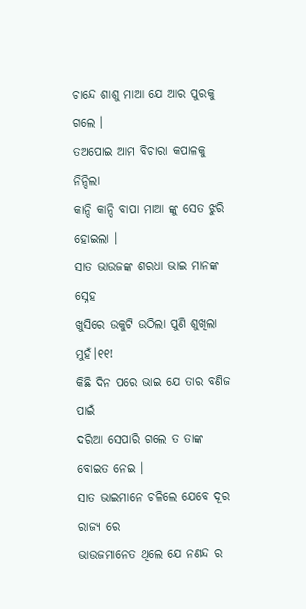ଚାନ୍ଦେ ଶାଶୁ ମାଆ ଯେ ଆର ପୁରକୁ ଗଲେ ।
ତଅପୋଇ ଆମ ବିଚାରା କପାଳକୁ ନିନ୍ଦିଲା
କାନ୍ଦି କାନ୍ଦି ବାପା ମାଆ ଙ୍କୁ ସେତ ଝୁରି ହୋଇଲା ।
ସାତ ଭାଉଜଙ୍କ ଶରଧା ଭାଇ ମାନଙ୍କ ସ୍ନେହ
ଖୁସିରେ ଉକୁଟି ଉଠିଲା ପୁଣି ଶୁଖିଲା ମୁହଁ।୧୧!
କିଛି ଦିନ ପରେ ଭାଇ ଯେ ତାର ବଣିଜ ପାଇଁ
ଦରିଆ ସେପାରି ଗଲେ ତ ତାଙ୍କ ବୋଇତ ନେଇ ।
ସାତ ଭାଇମାନେ ଚଳିଲେ ଯେବେ ଦୂର ରାଜ୍ୟ ରେ
ଭାଉଜମାନେତ ଥିଲେ ଯେ ନଣନ୍ଦ ର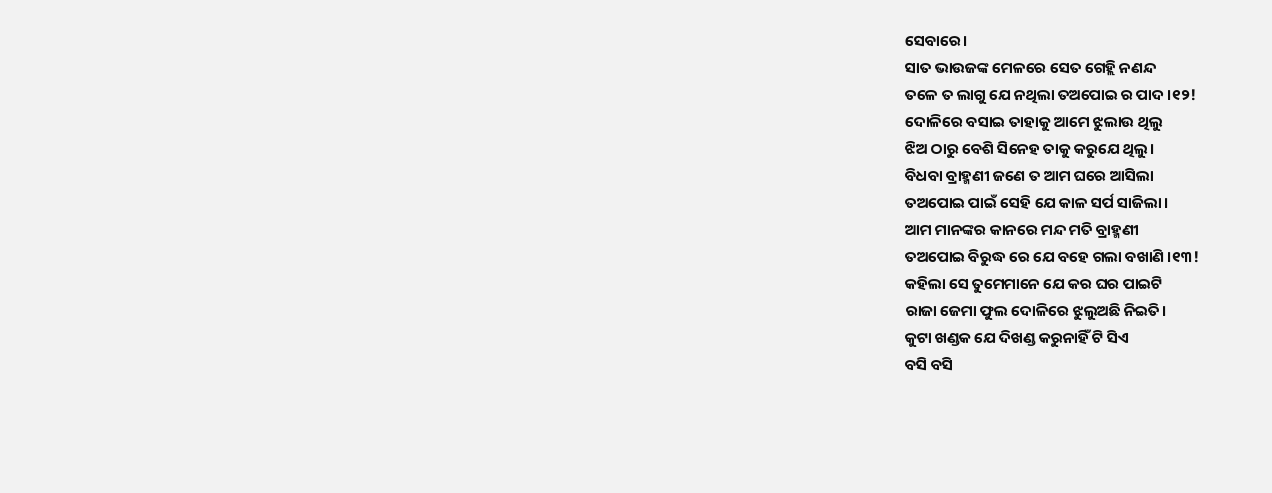ସେବାରେ।
ସାତ ଭାଉଜଙ୍କ ମେଳରେ ସେତ ଗେହ୍ଲି ନଣନ୍ଦ
ତଳେ ତ ଲାଗୁ ଯେ ନଥିଲା ତଅପୋଇ ର ପାଦ ।୧୨!
ଦୋଳିରେ ବସାଇ ତାହାକୁ ଆମେ ଝୁଲାଉ ଥିଲୁ
ଝିଅ ଠାରୁ ବେଶି ସିନେହ ତାକୁ କରୁଯେ ଥିଲୁ।
ବିଧବା ବ୍ରାହ୍ମଣୀ ଜଣେ ତ ଆମ ଘରେ ଆସିଲା
ତଅପୋଇ ପାଇଁ ସେହି ଯେ କାଳ ସର୍ପ ସାଜିଲା।
ଆମ ମାନଙ୍କର କାନରେ ମନ୍ଦ ମତି ବ୍ରାହ୍ମଣୀ
ତଅପୋଇ ବିରୁଦ୍ଧ ରେ ଯେ ବହେ ଗଲା ବଖାଣି ।୧୩!
କହିଲା ସେ ତୁମେମାନେ ଯେ କର ଘର ପାଇଟି
ରାଜା ଜେମା ଫୁଲ ଦୋଳିରେ ଝୁଲୁଅଛି ନିଇତି।
କୁଟା ଖଣ୍ଡକ ଯେ ଦିଖଣ୍ଡ କରୁନାହିଁ ଟି ସିଏ
ବସି ବସି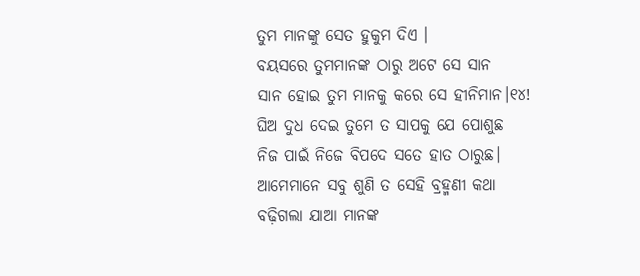ତୁମ ମାନଙ୍କୁ ସେତ ହୁକୁମ ଦିଏ ।
ବୟସରେ ତୁମମାନଙ୍କ ଠାରୁ ଅଟେ ସେ ସାନ
ସାନ ହୋଇ ତୁମ ମାନକୁ କରେ ସେ ହୀନିମାନ।୧୪!
ଘିଅ ଦୁଧ ଦେଇ ତୁମେ ତ ସାପକୁ ଯେ ପୋଶୁଛ
ନିଜ ପାଇଁ ନିଜେ ବିପଦେ ସତେ ହାତ ଠାରୁଛ।
ଆମେମାନେ ସବୁ ଶୁଣି ତ ସେହି ବ୍ରହ୍ମଣୀ କଥା
ବଢ଼ିଗଲା ଯାଆ ମାନଙ୍କ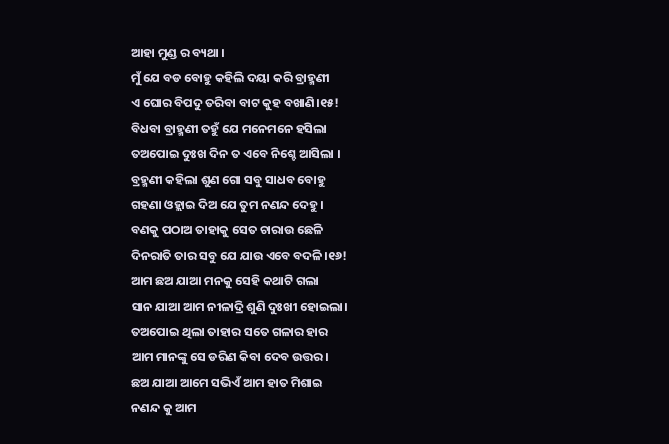ଆହା ମୁଣ୍ଡ ର ବ୍ୟଥା ।
ମୁଁ ଯେ ବଡ ବୋହୁ କହିଲି ଦୟା କରି ବ୍ରାହ୍ମଣୀ
ଏ ଘୋର ବିପଦୁ ତରିବା ବାଟ କୁହ ବଖାଣି।୧୫!
ବିଧବା ବ୍ରାହ୍ମଣୀ ତହୁଁ ଯେ ମନେମନେ ହସିଲା
ତଅପୋଇ ଦୁଃଖ ଦିନ ତ ଏବେ ନିଶ୍ଚେ ଆସିଲା ।
ବ୍ରହ୍ମଣୀ କହିଲା ଶୁଣ ଗୋ ସବୁ ସାଧବ ବୋହୁ
ଗହଣା ଓହ୍ଲାଇ ଦିଅ ଯେ ତୁମ ନଣନ୍ଦ ଦେହୁ।
ବଣକୁ ପଠାଅ ତାହାକୁ ସେତ ଚାରାଉ ଛେଳି
ଦିନରାତି ତାର ସବୁ ଯେ ଯାଉ ଏବେ ବଦଳି।୧୬!
ଆମ ଛଅ ଯାଆ ମନକୁ ସେହି କଥାଟି ଗଲା
ସାନ ଯାଆ ଆମ ନୀଳାଦ୍ରି ଶୁଣି ଦୁଃଖୀ ହୋଇଲା।
ତଅପୋଇ ଥିଲା ତାହାର ସତେ ଗଳାର ହାର
ଆମ ମାନଙ୍କୁ ସେ ଡରିଣ କିବା ଦେବ ଉତ୍ତର।
ଛଅ ଯାଆ ଆମେ ସଭିଏଁ ଆମ ହାତ ମିଶାଇ
ନଣନ୍ଦ କୁ ଆମ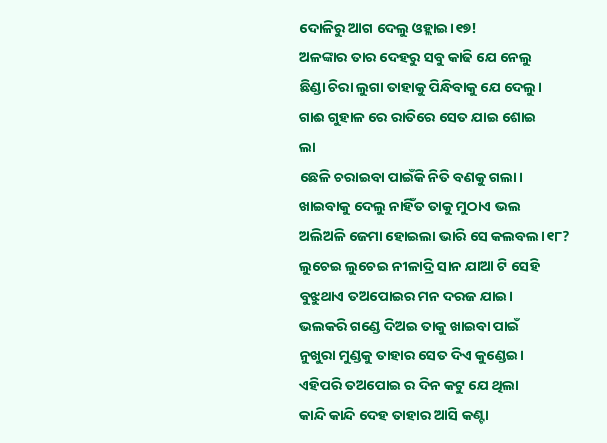ଦୋଳିରୁ ଆଗ ଦେଲୁ ଓହ୍ଲାଇ।୧୭!
ଅଳଙ୍କାର ତାର ଦେହରୁ ସବୁ କାଢି ଯେ ନେଲୁ
ଛିଣ୍ଡା ଚିରା ଲୁଗା ତାହାକୁ ପିନ୍ଧିବାକୁ ଯେ ଦେଲୁ।
ଗାଈ ଗୁହାଳ ରେ ରାତିରେ ସେତ ଯାଇ ଶୋଇ
ଲା
ଛେଳି ଚରାଇବା ପାଇଁକି ନିତି ବଣକୁ ଗଲା।
ଖାଇବାକୁ ଦେଲୁ ନାହିଁତ ତାକୁ ମୁଠାଏ ଭଲ
ଅଲିଅଳି ଜେମା ହୋଇଲା ଭାରି ସେ କଲବଲ।୧୮?
ଲୁଚେଇ ଲୁଚେଇ ନୀଳାଦ୍ରି ସାନ ଯାଆ ଟି ସେହି
ବୁଝୁଥାଏ ତଅପୋଇର ମନ ଦରଜ ଯାଇ।
ଭଲକରି ଗଣ୍ଡେ ଦିଅଇ ତାକୁ ଖାଇବା ପାଇଁ
ନୁଖୁରା ମୁଣ୍ଡକୁ ତାହାର ସେତ ଦିଏ କୁଣ୍ଡେଇ।
ଏହିପରି ତଅପୋଇ ର ଦିନ କଟୁ ଯେ ଥିଲା
କାନ୍ଦି କାନ୍ଦି ଦେହ ତାହାର ଆସି କଣ୍ଟା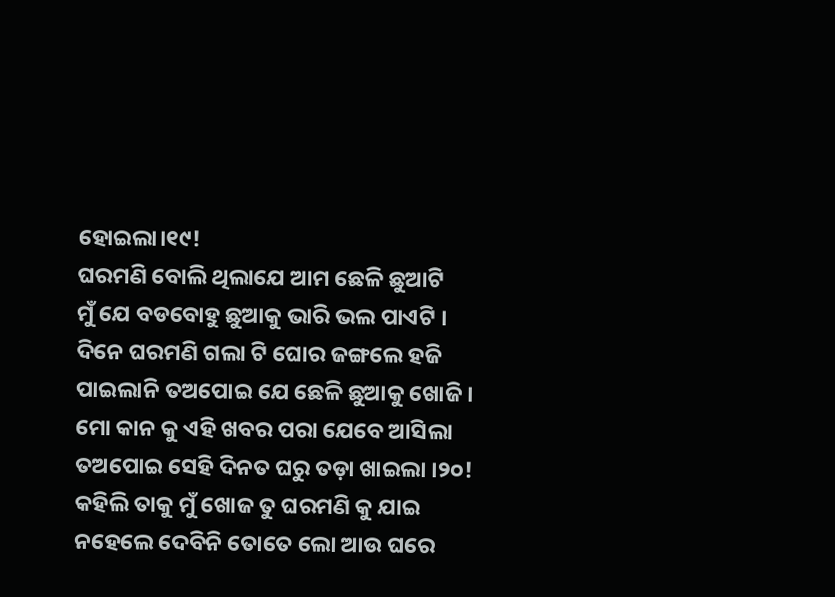ହୋଇଲା।୧୯!
ଘରମଣି ବୋଲି ଥିଲାଯେ ଆମ ଛେଳି ଛୁଆଟି
ମୁଁ ଯେ ବଡବୋହୁ ଛୁଆକୁ ଭାରି ଭଲ ପାଏଟି ।
ଦିନେ ଘରମଣି ଗଲା ଟି ଘୋର ଜଙ୍ଗଲେ ହଜି
ପାଇଲାନି ତଅପୋଇ ଯେ ଛେଳି ଛୁଆକୁ ଖୋଜି ।
ମୋ କାନ କୁ ଏହି ଖବର ପରା ଯେବେ ଆସିଲା
ତଅପୋଇ ସେହି ଦିନତ ଘରୁ ତଡ଼ା ଖାଇଲା ।୨୦!
କହିଲି ତାକୁ ମୁଁ ଖୋଜ ତୁ ଘରମଣି କୁ ଯାଇ
ନହେଲେ ଦେବିନି ତୋତେ ଲୋ ଆଉ ଘରେ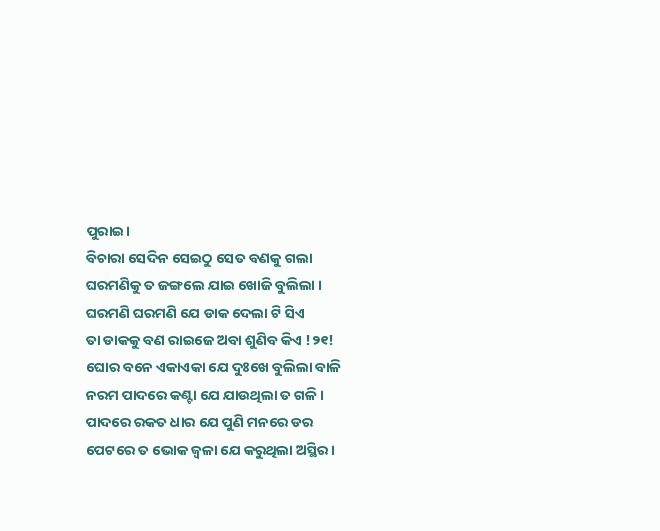ପୁରାଇ।
ବିଚାରା ସେଦିନ ସେଇଠୁ ସେତ ବଣକୁ ଗଲା
ଘରମଣିକୁ ତ ଜଙ୍ଗଲେ ଯାଇ ଖୋଜି ବୁଲିଲା ।
ଘରମଣି ଘରମଣି ଯେ ଡାକ ଦେଲା ଟି ସିଏ
ତା ଡାକକୁ ବଣ ରାଇଜେ ଅବା ଶୁଣିବ କିଏ !୨୧!
ଘୋର ବନେ ଏକାଏକା ଯେ ଦୁଃଖେ ବୁଲିଲା ବାଳି
ନରମ ପାଦରେ କଣ୍ଟା ଯେ ଯାଉଥିଲା ତ ଗଳି ।
ପାଦରେ ରକତ ଧାର ଯେ ପୁଣି ମନରେ ଡର
ପେଟରେ ତ ଭୋକ ଜ୍ବଳା ଯେ କରୁଥିଲା ଅସ୍ଥିର।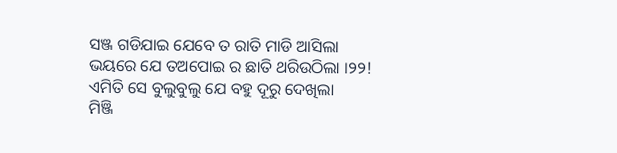ସଞ୍ଜ ଗଡିଯାଇ ଯେବେ ତ ରାତି ମାଡି ଆସିଲା
ଭୟରେ ଯେ ତଅପୋଇ ର ଛାତି ଥରିଉଠିଲା ।୨୨!
ଏମିତି ସେ ବୁଲୁବୁଲୁ ଯେ ବହୁ ଦୂରୁ ଦେଖିଲା
ମିଞ୍ଜି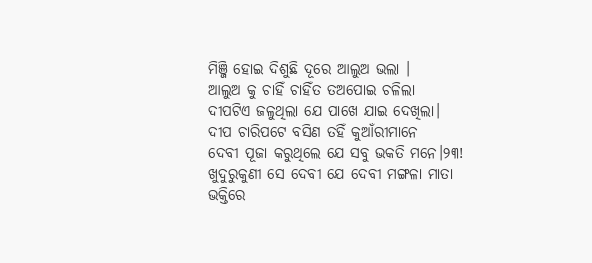ମିଞ୍ଜି ହୋଇ ଦିଶୁଛି ଦୂରେ ଆଲୁଅ ଭଲା ।
ଆଲୁଅ କୁ ଚାହିଁ ଚାହିଁତ ତଅପୋଇ ଚଳିଲା
ଦୀପଟିଏ ଜଳୁଥିଲା ଯେ ପାଖେ ଯାଇ ଦେଖିଲା।
ଦୀପ ଚାରିପଟେ ବସିଣ ତହିଁ କୁଆଁରୀମାନେ
ଦେବୀ ପୂଜା କରୁଥିଲେ ଯେ ସବୁ ଭକତି ମନେ।୨୩!
ଖୁଦୁରୁକୁଣୀ ସେ ଦେବୀ ଯେ ଦେବୀ ମଙ୍ଗଳା ମାତା
ଭକ୍ତିରେ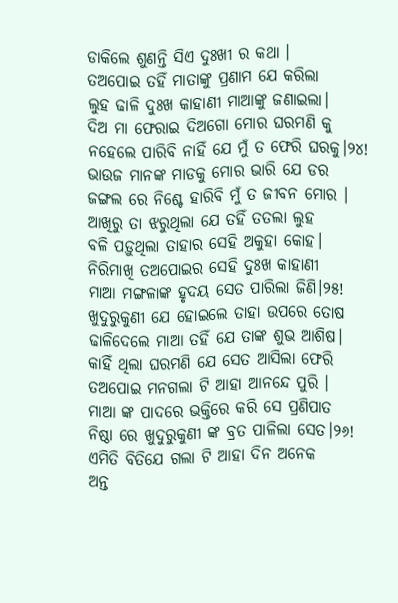ଡାକିଲେ ଶୁଣନ୍ତି ସିଏ ଦୁଃଖୀ ର କଥା ।
ତଅପୋଇ ତହିଁ ମାତାଙ୍କୁ ପ୍ରଣାମ ଯେ କରିଲା
ଲୁହ ଢାଳି ଦୁଃଖ କାହାଣୀ ମାଆଙ୍କୁ ଜଣାଇଲା।
ଦିଅ ମା ଫେରାଇ ଦିଅଗୋ ମୋର ଘରମଣି କୁ
ନହେଲେ ପାରିବି ନାହିଁ ଯେ ମୁଁ ତ ଫେରି ଘରକୁ।୨୪!
ଭାଉଜ ମାନଙ୍କ ମାଡକୁ ମୋର ଭାରି ଯେ ଡର
ଜଙ୍ଗଲ ରେ ନିଶ୍ଚେ ହାରିବି ମୁଁ ତ ଜୀବନ ମୋର ।
ଆଖିରୁ ତା ଝରୁଥିଲା ଯେ ତହିଁ ତତଲା ଲୁହ
ବଳି ପଡ଼ୁଥିଲା ତାହାର ସେହି ଅକୁହା କୋହ।
ନିରିମାଖି ତଅପୋଇର ସେହି ଦୁଃଖ କାହାଣୀ
ମାଆ ମଙ୍ଗଳାଙ୍କ ହୃଦୟ ସେତ ପାରିଲା ଜିଣି।୨୫!
ଖୁଦୁରୁକୁଣୀ ଯେ ହୋଇଲେ ତାହା ଉପରେ ତୋଷ
ଢାଳିଦେଲେ ମାଆ ତହିଁ ଯେ ତାଙ୍କ ଶୁଭ ଆଶିଷ।
କାହିଁ ଥିଲା ଘରମଣି ଯେ ସେତ ଆସିଲା ଫେରି
ତଅପୋଇ ମନଗଲା ଟି ଆହା ଆନନ୍ଦେ ପୁରି ।
ମାଆ ଙ୍କ ପାଦରେ ଭକ୍ତିରେ କରି ସେ ପ୍ରଣିପାତ
ନିଷ୍ଠା ରେ ଖୁଦୁରୁକୁଣୀ ଙ୍କ ବ୍ରତ ପାଳିଲା ସେତ।୨୬!
ଏମିତି ବିତିଯେ ଗଲା ଟି ଆହା ଦିନ ଅନେକ
ଅନ୍ତ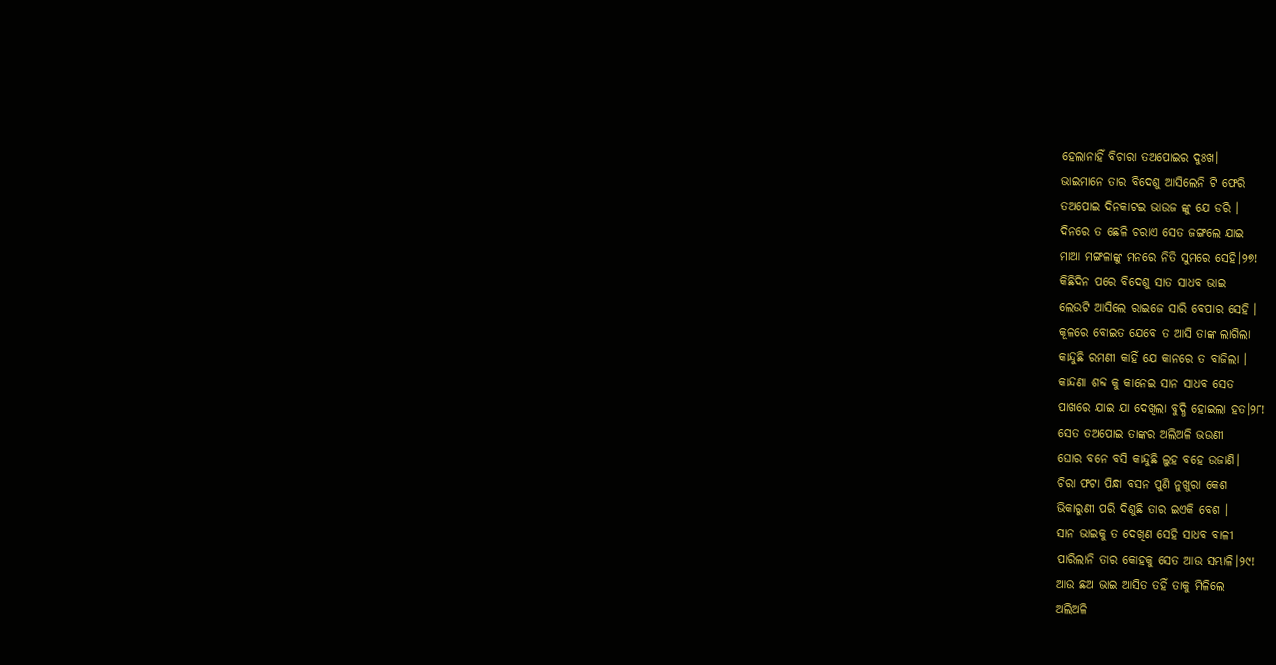ହେଲାନାହିଁ ବିଚାରା ତଅପୋଇର ଦୁଃଖ।
ଭାଇମାନେ ତାର ବିଦେଶୁ ଆସିଲେନି ଟି ଫେରି
ତଅପୋଇ ଦିନକାଟଇ ଭାଉଜ ଙ୍କୁ ଯେ ଡରି ।
ଦିନରେ ତ ଛେଳି ଚରାଏ ସେତ ଜଙ୍ଗଲେ ଯାଇ
ମାଆ ମଙ୍ଗଳାଙ୍କୁ ମନରେ ନିତି ସୁମରେ ସେହି।୨୭!
କିଛିଦିନ ପରେ ବିଦେଶୁ ସାତ ସାଧବ ଭାଇ
ଲେଉଟି ଆସିଲେ ରାଇଜେ ସାରି ବେପାର ସେହି ।
କୂଳରେ ବୋଇତ ଯେବେ ତ ଆସି ତାଙ୍କ ଲାଗିଲା
କାନ୍ଦୁଛି ରମଣୀ କାହିଁ ଯେ କାନରେ ତ ବାଜିଲା ।
କାନ୍ଦଣା ଶବ୍ଦ କୁ କାନେଇ ସାନ ସାଧବ ସେତ
ପାଖରେ ଯାଇ ଯା ଦେଖିଲା ବୁଦ୍ଧି ହୋଇଲା ହତ।୨୮!
ସେତ ତଅପୋଇ ତାଙ୍କର ଅଲିଅଳି ଭଉଣୀ
ଘୋର ବନେ ବସି କାନ୍ଦୁଛି ଲୁହ ବହେ ଉଜାଣି।
ଚିରା ଫଟା ପିନ୍ଧା ବସନ ପୁଣି ନୁଖୁରା କେଶ
ଭିକାରୁଣୀ ପରି ଦିଶୁଛି ତାର ଇଏକି ବେଶ ।
ସାନ ଭାଇକୁ ତ ଦେଖିଣ ସେହି ସାଧବ ବାଳୀ
ପାରିଲାନି ତାର କୋହକୁ ସେତ ଆଉ ସମ୍ଭାଳି।୨୯!
ଆଉ ଛଅ ଭାଇ ଆସିତ ତହିଁ ତାକୁ ମିଳିଲେ
ଅଲିଅଳି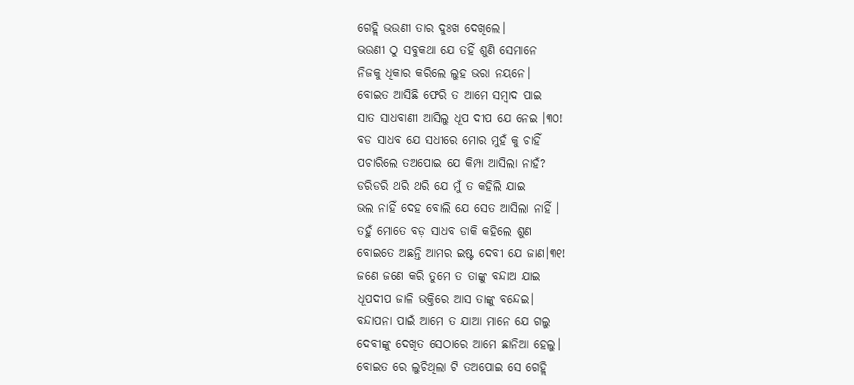ଗେହ୍ଲି ଭଉଣୀ ତାର ଦୁଃଖ ଦେଖିଲେ।
ଭଉଣୀ ଠୁ ସବୁକଥା ଯେ ତହିଁ ଶୁଣି ସେମାନେ
ନିଜକୁ ଧିକାର କରିଲେ ଲୁହ ଭରା ନୟନେ।
ବୋଇତ ଆସିଛି ଫେରି ତ ଆମେ ସମ୍ବାଦ ପାଇ
ସାତ ସାଧବାଣୀ ଆସିଲୁ ଧୂପ ଦୀପ ଯେ ନେଇ ।୩୦!
ବଡ ସାଧବ ଯେ ସଧୀରେ ମୋର ମୁହଁ କୁ ଚାହିଁ
ପଚାରିଲେ ତଅପୋଇ ଯେ କିମ୍ପା ଆସିଲା ନାହଁ?
ଡରିଡରି ଥରି ଥରି ଯେ ମୁଁ ତ କହିଲି ଯାଇ
ଭଲ ନାହିଁ ଦେହ ବୋଲି ଯେ ସେତ ଆସିଲା ନାହିଁ ।
ତହୁଁ ମୋତେ ବଡ଼ ସାଧବ ଡାକି କହିଲେ ଶୁଣ
ବୋଇତେ ଅଛନ୍ତି ଆମର ଇଷ୍ଟ ଦେବୀ ଯେ ଜାଣ।୩୧!
ଜଣେ ଜଣେ କରି ତୁମେ ତ ତାଙ୍କୁ ବନ୍ଦାଅ ଯାଇ
ଧୂପଦୀପ ଜାଳି ଭକ୍ତିରେ ଆସ ତାଙ୍କୁ ବନ୍ଦେଇ।
ବନ୍ଦାପନା ପାଇଁ ଆମେ ତ ଯାଆ ମାନେ ଯେ ଗଲୁ
ଦେବୀଙ୍କୁ ଦେଖିତ ସେଠାରେ ଆମେ ଛାନିଆ ହେଲୁ।
ବୋଇତ ରେ ଲୁଚିଥିଲା ଟି ତଅପୋଇ ସେ ଗେହ୍ଲି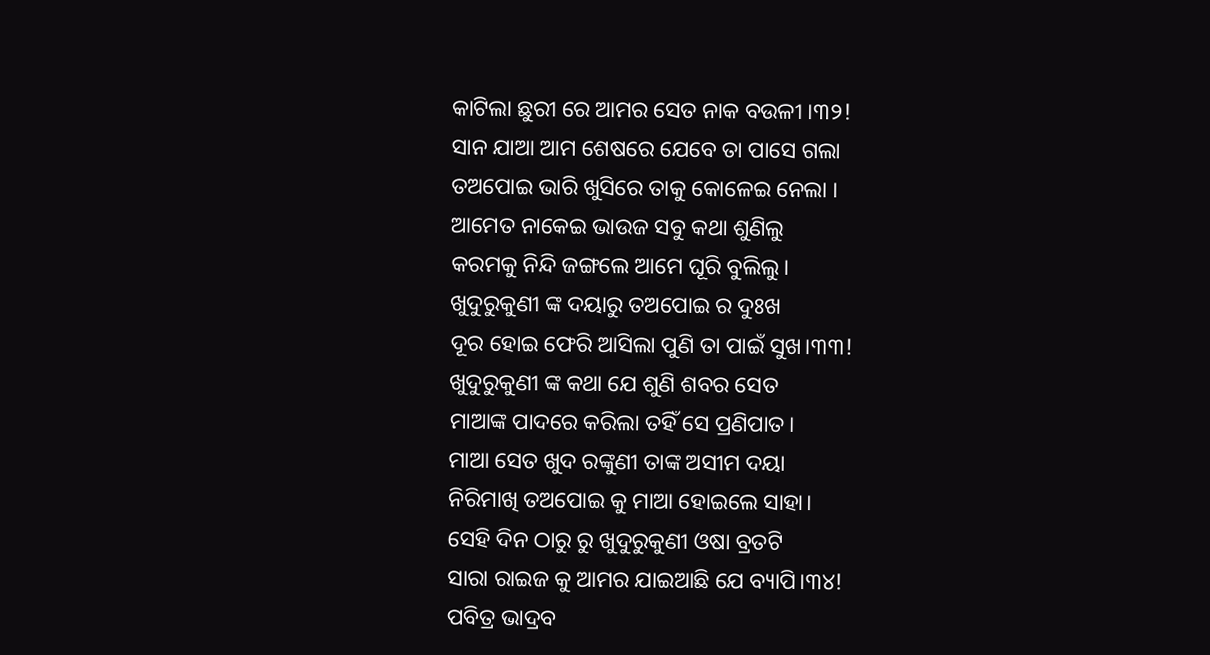କାଟିଲା ଛୁରୀ ରେ ଆମର ସେତ ନାକ ବଉଳୀ ।୩୨!
ସାନ ଯାଆ ଆମ ଶେଷରେ ଯେବେ ତା ପାସେ ଗଲା
ତଅପୋଇ ଭାରି ଖୁସିରେ ତାକୁ କୋଳେଇ ନେଲା ।
ଆମେତ ନାକେଇ ଭାଉଜ ସବୁ କଥା ଶୁଣିଲୁ
କରମକୁ ନିନ୍ଦି ଜଙ୍ଗଲେ ଆମେ ଘୂରି ବୁଲିଲୁ।
ଖୁଦୁରୁକୁଣୀ ଙ୍କ ଦୟାରୁ ତଅପୋଇ ର ଦୁଃଖ
ଦୂର ହୋଇ ଫେରି ଆସିଲା ପୁଣି ତା ପାଇଁ ସୁଖ।୩୩!
ଖୁଦୁରୁକୁଣୀ ଙ୍କ କଥା ଯେ ଶୁଣି ଶବର ସେତ
ମାଆଙ୍କ ପାଦରେ କରିଲା ତହିଁ ସେ ପ୍ରଣିପାତ।
ମାଆ ସେତ ଖୁଦ ରଙ୍କୁଣୀ ତାଙ୍କ ଅସୀମ ଦୟା
ନିରିମାଖି ତଅପୋଇ କୁ ମାଆ ହୋଇଲେ ସାହା।
ସେହି ଦିନ ଠାରୁ ରୁ ଖୁଦୁରୁକୁଣୀ ଓଷା ବ୍ରତଟି
ସାରା ରାଇଜ କୁ ଆମର ଯାଇଆଛି ଯେ ବ୍ୟାପି।୩୪!
ପବିତ୍ର ଭାଦ୍ରବ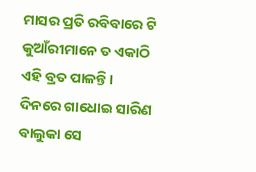ମାସର ପ୍ରତି ରବିବାରେ ଟି
କୁଆଁରୀମାନେ ତ ଏକାଠି ଏହି ବ୍ରତ ପାଳନ୍ତି।
ଦିନରେ ଗାଧୋଇ ସାରିଣ ବାଲୁକା ସେ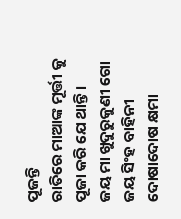ପୂଜନ୍ତି
ରାତିରେ ମାଆଙ୍କ ମୂର୍ତ୍ତୀ କୁ ପୂଜା କରି ଯେ ଥାନ୍ତି।
ଜୟ ମା ଖୁଦୁରୁକୁଣୀ ଗୋ ଜୟ ସିଂହ ବାହିନୀ
ଦୋଷାଦୋଷ କ୍ଷମା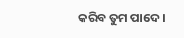କରିବ ତୁମ ପାଦେ ।